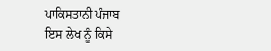ਪਾਕਿਸਤਾਨੀ ਪੰਜਾਬ
ਇਸ ਲੇਖ ਨੂੰ ਕਿਸੇ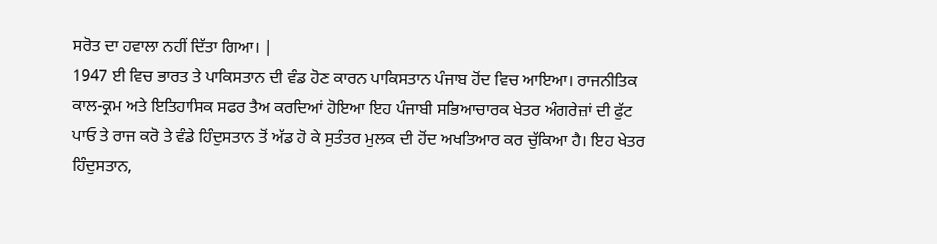ਸਰੋਤ ਦਾ ਹਵਾਲਾ ਨਹੀਂ ਦਿੱਤਾ ਗਿਆ। |
1947 ਈ ਵਿਚ ਭਾਰਤ ਤੇ ਪਾਕਿਸਤਾਨ ਦੀ ਵੰਡ ਹੋਣ ਕਾਰਨ ਪਾਕਿਸਤਾਨ ਪੰਜਾਬ ਹੋਂਦ ਵਿਚ ਆਇਆ। ਰਾਜਨੀਤਿਕ ਕਾਲ-ਕ੍ਰਮ ਅਤੇ ਇਤਿਹਾਸਿਕ ਸਫਰ ਤੈਅ ਕਰਦਿਆਂ ਹੋਇਆ ਇਹ ਪੰਜਾਬੀ ਸਭਿਆਚਾਰਕ ਖੇਤਰ ਅੰਗਰੇਜ਼ਾਂ ਦੀ ਫੁੱਟ ਪਾਓ ਤੇ ਰਾਜ ਕਰੋ ਤੇ ਵੰਡੇ ਹਿੰਦੁਸਤਾਨ ਤੋਂ ਅੱਡ ਹੋ ਕੇ ਸੁਤੰਤਰ ਮੁਲਕ ਦੀ ਹੋਂਦ ਅਖਤਿਆਰ ਕਰ ਚੁੱਕਿਆ ਹੈ। ਇਹ ਖੇਤਰ ਹਿੰਦੁਸਤਾਨ,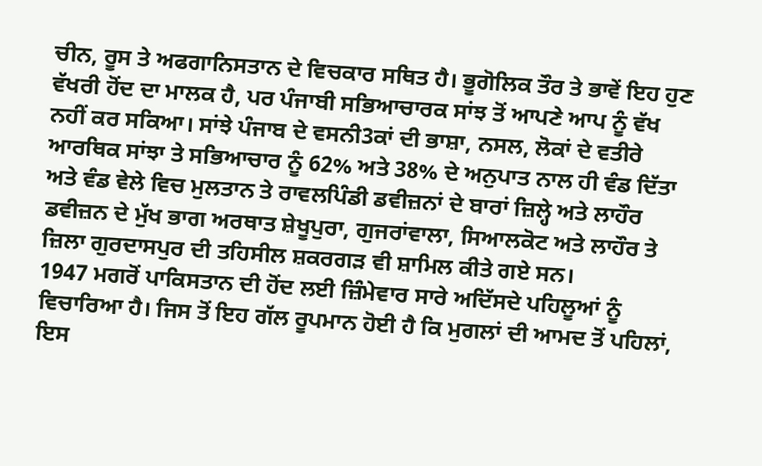ਚੀਨ, ਰੂਸ ਤੇ ਅਫਗਾਨਿਸਤਾਨ ਦੇ ਵਿਚਕਾਰ ਸਥਿਤ ਹੈ। ਭੂਗੋਲਿਕ ਤੌਰ ਤੇ ਭਾਵੇਂ ਇਹ ਹੁਣ ਵੱਖਰੀ ਹੋਂਦ ਦਾ ਮਾਲਕ ਹੈ, ਪਰ ਪੰਜਾਬੀ ਸਭਿਆਚਾਰਕ ਸਾਂਝ ਤੋਂ ਆਪਣੇ ਆਪ ਨੂੰ ਵੱਖ ਨਹੀਂ ਕਰ ਸਕਿਆ। ਸਾਂਝੇ ਪੰਜਾਬ ਦੇ ਵਸਨੀ3ਕਾਂ ਦੀ ਭਾਸ਼ਾ, ਨਸਲ, ਲੋਕਾਂ ਦੇ ਵਤੀਰੇ ਆਰਥਿਕ ਸਾਂਝਾ ਤੇ ਸਭਿਆਚਾਰ ਨੂੰ 62% ਅਤੇ 38% ਦੇ ਅਨੁਪਾਤ ਨਾਲ ਹੀ ਵੰਡ ਦਿੱਤਾ ਅਤੇ ਵੰਡ ਵੇਲੇ ਵਿਚ ਮੁਲਤਾਨ ਤੇ ਰਾਵਲਪਿੰਡੀ ਡਵੀਜ਼ਨਾਂ ਦੇ ਬਾਰਾਂ ਜ਼ਿਲ੍ਹੇ ਅਤੇ ਲਾਹੌਰ ਡਵੀਜ਼ਨ ਦੇ ਮੁੱਖ ਭਾਗ ਅਰਥਾਤ ਸ਼ੇਖੂਪੁਰਾ, ਗੁਜਰਾਂਵਾਲਾ, ਸਿਆਲਕੋਟ ਅਤੇ ਲਾਹੌਰ ਤੇ ਜ਼ਿਲਾ ਗੁਰਦਾਸਪੁਰ ਦੀ ਤਹਿਸੀਲ ਸ਼ਕਰਗੜ ਵੀ ਸ਼ਾਮਿਲ ਕੀਤੇ ਗਏ ਸਨ।
1947 ਮਗਰੋਂ ਪਾਕਿਸਤਾਨ ਦੀ ਹੋਂਦ ਲਈ ਜ਼ਿੰਮੇਵਾਰ ਸਾਰੇ ਅਦਿੱਸਦੇ ਪਹਿਲੂਆਂ ਨੂੰ ਵਿਚਾਰਿਆ ਹੈ। ਜਿਸ ਤੋਂ ਇਹ ਗੱਲ ਰੂਪਮਾਨ ਹੋਈ ਹੈ ਕਿ ਮੁਗਲਾਂ ਦੀ ਆਮਦ ਤੋਂ ਪਹਿਲਾਂ, ਇਸ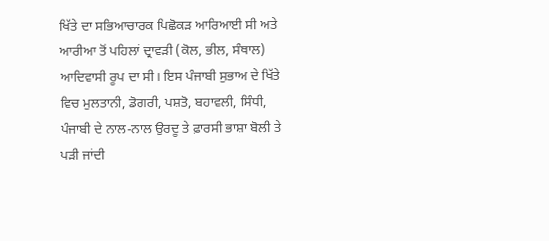ਖਿੱਤੇ ਦਾ ਸਭਿਆਚਾਰਕ ਪਿਛੋਕੜ ਆਰਿਆਈ ਸੀ ਅਤੇ ਆਰੀਆ ਤੋਂ ਪਹਿਲਾਂ ਦ੍ਰਾਵੜੀ (ਕੋਲ, ਭੀਲ, ਸੰਥਾਲ) ਆਦਿਵਾਸੀ ਰੂਪ ਦਾ ਸੀ। ਇਸ ਪੰਜਾਬੀ ਸੁਭਾਅ ਦੇ ਖਿੱਤੇ ਵਿਚ ਮੁਲਤਾਨੀ, ਡੋਗਰੀ, ਪਸ਼ਤੋ, ਬਹਾਵਲੀ, ਸਿੰਧੀ, ਪੰਜਾਬੀ ਦੇ ਨਾਲ-ਨਾਲ ਉਰਦੂ ਤੇ ਫ਼ਾਰਸੀ ਭਾਸ਼ਾ ਬੋਲੀ ਤੇ ਪੜੀ ਜਾਂਦੀ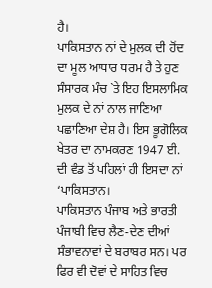ਹੈ।
ਪਾਕਿਸਤਾਨ ਨਾਂ ਦੇ ਮੁਲਕ ਦੀ ਹੋਂਦ ਦਾ ਮੂਲ ਆਧਾਰ ਧਰਮ ਹੈ ਤੇ ਹੁਣ ਸੰਸਾਰਕ ਮੰਚ `ਤੇ ਇਹ ਇਸਲਾਮਿਕ ਮੁਲਕ ਦੇ ਨਾਂ ਨਾਲ ਜਾਣਿਆ ਪਛਾਣਿਆ ਦੇਸ਼ ਹੈ। ਇਸ ਭੂਗੋਲਿਕ ਖੇਤਰ ਦਾ ਨਾਮਕਰਣ 1947 ਈ. ਦੀ ਵੰਡ ਤੋਂ ਪਹਿਲਾਂ ਹੀ ਇਸਦਾ ਨਾਂ ‘ਪਾਕਿਸਤਾਨ।
ਪਾਕਿਸਤਾਨ ਪੰਜਾਬ ਅਤੇ ਭਾਰਤੀ ਪੰਜਾਬੀ ਵਿਚ ਲੈਣ-ਦੇਣ ਦੀਆਂ ਸੰਭਾਵਨਾਵਾਂ ਦੇ ਬਰਾਬਰ ਸਨ। ਪਰ ਫਿਰ ਵੀ ਦੋਵਾਂ ਦੇ ਸਾਹਿਤ ਵਿਚ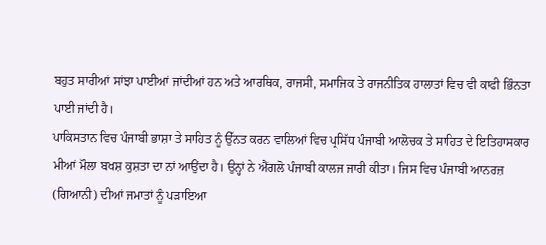ਬਹੁਤ ਸਾਰੀਆਂ ਸਾਂਝਾ ਪਾਈਆਂ ਜਾਂਦੀਆਂ ਹਨ ਅਤੇ ਆਰਥਿਕ, ਰਾਜਸੀ, ਸਮਾਜਿਕ ਤੇ ਰਾਜਨੀਤਿਕ ਹਾਲਾਤਾਂ ਵਿਚ ਵੀ ਕਾਫੀ ਭਿੰਨਤਾ ਪਾਈ ਜਾਂਦੀ ਹੈ।
ਪਾਕਿਸਤਾਨ ਵਿਚ ਪੰਜਾਬੀ ਭਾਸ਼ਾ ਤੇ ਸਾਹਿਤ ਨੂੰ ਉੱਨਤ ਕਰਨ ਵਾਲਿਆਂ ਵਿਚ ਪ੍ਰਸਿੱਧ ਪੰਜਾਬੀ ਆਲੋਚਕ ਤੇ ਸਾਹਿਤ ਦੇ ਇਤਿਹਾਸਕਾਰ ਮੀਆਂ ਮੌਲਾ ਬਖਸ਼ ਕੁਸ਼ਤਾ ਦਾ ਨਾਂ ਆਉਂਦਾ ਹੈ। ਉਨ੍ਹਾਂ ਨੇ ਐਂਗਲੋ ਪੰਜਾਬੀ ਕਾਲਜ ਜਾਰੀ ਕੀਤਾ। ਜਿਸ ਵਿਚ ਪੰਜਾਬੀ ਆਨਰਜ਼ (ਗਿਆਨੀ) ਦੀਆਂ ਜਮਾਤਾਂ ਨੂੰ ਪੜਾਇਆ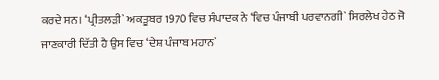ਕਰਦੇ ਸਨ। ‘ਪ੍ਰੀਤਲੜੀ` ਅਕਤੂਬਰ 1970 ਵਿਚ ਸੰਪਾਦਕ ਨੇ ‘ਵਿਚ ਪੰਜਾਬੀ ਪਰਵਾਨਗੀ` ਸਿਰਲੇਖ ਹੇਠ ਜੋ ਜਾਣਕਾਰੀ ਦਿੱਤੀ ਹੈ ਉਸ ਵਿਚ ‘ਦੇਸ਼ ਪੰਜਾਬ ਮਹਾਨ`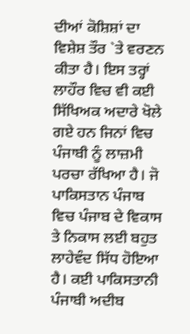ਦੀਆਂ ਕੋਸ਼ਿਸ਼ਾਂ ਦਾ ਵਿਸ਼ੇਸ਼ ਤੌਰ `ਤੇ ਵਰਣਨ ਕੀਤਾ ਹੈ। ਇਸ ਤਰ੍ਹਾਂ ਲਾਹੌਰ ਵਿਚ ਵੀ ਕਈ ਸਿੱਖਿਅਕ ਅਦਾਰੇ ਖੋਲੇ ਗਏ ਹਨ ਜਿਨਾਂ ਵਿਚ ਪੰਜਾਬੀ ਨੂੰ ਲਾਜ਼ਮੀ ਪਰਚਾ ਰੱਖਿਆ ਹੈ। ਜੋ ਪਾਕਿਸਤਾਨ ਪੰਜਾਬ ਵਿਚ ਪੰਜਾਬ ਦੇ ਵਿਕਾਸ ਤੇ ਨਿਕਾਸ ਲਈ ਬਹੁਤ ਲਾਹੇਵੰਦ ਸਿੱਧ ਹੋਇਆ ਹੈ। ਕਈ ਪਾਕਿਸਤਾਨੀ ਪੰਜਾਬੀ ਅਦੀਬ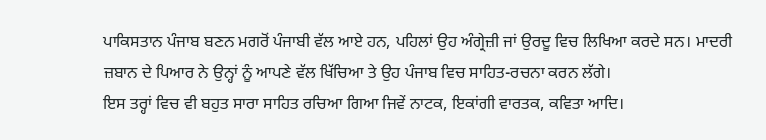ਪਾਕਿਸਤਾਨ ਪੰਜਾਬ ਬਣਨ ਮਗਰੋਂ ਪੰਜਾਬੀ ਵੱਲ ਆਏ ਹਨ, ਪਹਿਲਾਂ ਉਹ ਅੰਗ੍ਰੇਜ਼ੀ ਜਾਂ ਉਰਦੂ ਵਿਚ ਲਿਖਿਆ ਕਰਦੇ ਸਨ। ਮਾਦਰੀ ਜ਼ਬਾਨ ਦੇ ਪਿਆਰ ਨੇ ਉਨ੍ਹਾਂ ਨੂੰ ਆਪਣੇ ਵੱਲ ਖਿੱਚਿਆ ਤੇ ਉਹ ਪੰਜਾਬ ਵਿਚ ਸਾਹਿਤ-ਰਚਨਾ ਕਰਨ ਲੱਗੇ।
ਇਸ ਤਰ੍ਹਾਂ ਵਿਚ ਵੀ ਬਹੁਤ ਸਾਰਾ ਸਾਹਿਤ ਰਚਿਆ ਗਿਆ ਜਿਵੇਂ ਨਾਟਕ, ਇਕਾਂਗੀ ਵਾਰਤਕ, ਕਵਿਤਾ ਆਦਿ।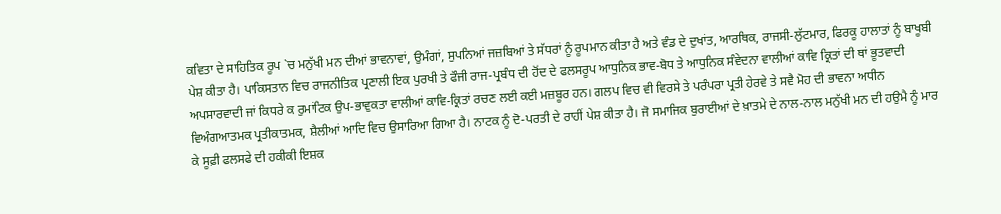ਕਵਿਤਾ ਦੇ ਸਾਹਿਤਿਕ ਰੂਪ `ਚ ਮਨੁੱਖੀ ਮਨ ਦੀਆਂ ਭਾਵਨਾਵਾਂ, ਉਮੰਗਾਂ, ਸੁਪਨਿਆਂ ਜਜ਼ਬਿਆਂ ਤੇ ਸੱਧਰਾਂ ਨੂੰ ਰੂਪਮਾਨ ਕੀਤਾ ਹੈ ਅਤੇ ਵੰਡ ਦੇ ਦੁਖਾਂਤ, ਆਰਥਿਕ, ਰਾਜਸੀ-ਲੁੱਟਮਾਰ, ਫਿਰਕੂ ਹਾਲਾਤਾਂ ਨੂੰ ਬਾਖੂਬੀ ਪੇਸ਼ ਕੀਤਾ ਹੈ। ਪਾਕਿਸਤਾਨ ਵਿਚ ਰਾਜਨੀਤਿਕ ਪ੍ਰਣਾਲੀ ਇਕ ਪੁਰਖੀ ਤੇ ਫੌਜੀ ਰਾਜ-ਪ੍ਰਬੰਧ ਦੀ ਹੋਂਦ ਦੇ ਫਲਸਰੂਪ ਆਧੁਨਿਕ ਭਾਵ-ਬੋਧ ਤੇ ਆਧੁਨਿਕ ਸੰਵੇਦਨਾ ਵਾਲੀਆਂ ਕਾਵਿ ਕ੍ਰਿਤਾਂ ਦੀ ਥਾਂ ਭੂਤਵਾਦੀ ਅਪਸਾਰਵਾਦੀ ਜਾਂ ਕਿਧਰੇ ਕ ਰੁਮਾਂਟਿਕ ਉਪ-ਭਾਵੁਕਤਾ ਵਾਲੀਆਂ ਕਾਵਿ-ਕ੍ਰਿਤਾਂ ਰਚਣ ਲਈ ਕਈ ਮਜ਼ਬੂਰ ਹਨ। ਗਲਪ ਵਿਚ ਵੀ ਵਿਰਸੇ ਤੇ ਪਰੰਪਰਾ ਪ੍ਰਤੀ ਹੇਰਵੇ ਤੇ ਸਵੈ ਮੋਹ ਦੀ ਭਾਵਨਾ ਅਧੀਨ ਵਿਅੰਗਆਤਮਕ ਪ੍ਰਤੀਕਾਤਮਕ, ਸ਼ੈਲੀਆਂ ਆਦਿ ਵਿਚ ਉਸਾਰਿਆ ਗਿਆ ਹੈ। ਨਾਟਕ ਨੂੰ ਦੋ-ਪਰਤੀ ਦੇ ਰਾਹੀਂ ਪੇਸ਼ ਕੀਤਾ ਹੈ। ਜੋ ਸਮਾਜਿਕ ਬੁਰਾਈਆਂ ਦੇ ਖ਼ਾਤਮੇ ਦੇ ਨਾਲ-ਨਾਲ ਮਨੁੱਖੀ ਮਨ ਦੀ ਹਉਮੈ ਨੂੰ ਮਾਰ ਕੇ ਸੂਫ਼ੀ ਫਲਸਫੇ ਦੀ ਹਕੀਕੀ ਇਸ਼ਕ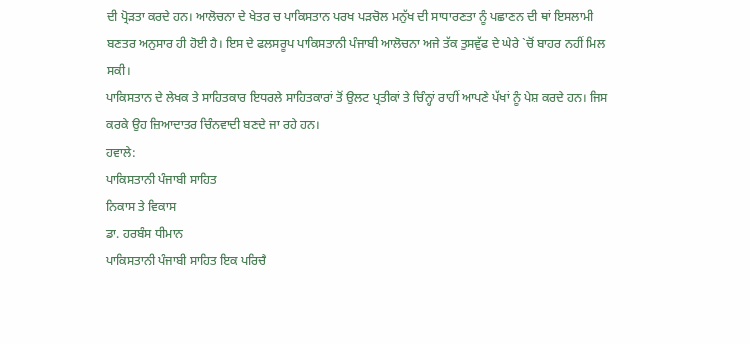ਦੀ ਪ੍ਰੋੜਤਾ ਕਰਦੇ ਹਨ। ਆਲੋਚਨਾ ਦੇ ਖੇਤਰ ਚ ਪਾਕਿਸਤਾਨ ਪਰਖ ਪੜਚੋਲ ਮਨੁੱਖ ਦੀ ਸਾਧਾਰਣਤਾ ਨੂੰ ਪਛਾਣਨ ਦੀ ਥਾਂ ਇਸਲਾਮੀ ਬਣਤਰ ਅਨੁਸਾਰ ਹੀ ਹੋਈ ਹੈ। ਇਸ ਦੇ ਫਲਸਰੂਪ ਪਾਕਿਸਤਾਨੀ ਪੰਜਾਬੀ ਆਲੋਚਨਾ ਅਜੇ ਤੱਕ ਤੁਸਵੁੱਫ ਦੇ ਘੇਰੇ `ਚੋਂ ਬਾਹਰ ਨਹੀਂ ਮਿਲ ਸਕੀ।
ਪਾਕਿਸਤਾਨ ਦੇ ਲੇਖਕ ਤੇ ਸਾਹਿਤਕਾਰ ਇਧਰਲੇ ਸਾਹਿਤਕਾਰਾਂ ਤੋਂ ਉਲਟ ਪ੍ਰਤੀਕਾਂ ਤੇ ਚਿੰਨ੍ਹਾਂ ਰਾਹੀਂ ਆਪਣੇ ਪੱਖਾਂ ਨੂੰ ਪੇਸ਼ ਕਰਦੇ ਹਨ। ਜਿਸ ਕਰਕੇ ਉਹ ਜ਼ਿਆਦਾਤਰ ਚਿੰਨਵਾਦੀ ਬਣਦੇ ਜਾ ਰਹੇ ਹਨ।
ਹਵਾਲੇ:
ਪਾਕਿਸਤਾਨੀ ਪੰਜਾਬੀ ਸਾਹਿਤ
ਨਿਕਾਸ ਤੇ ਵਿਕਾਸ
ਡਾ. ਹਰਬੰਸ ਧੀਮਾਨ
ਪਾਕਿਸਤਾਨੀ ਪੰਜਾਬੀ ਸਾਹਿਤ ਇਕ ਪਰਿਚੈ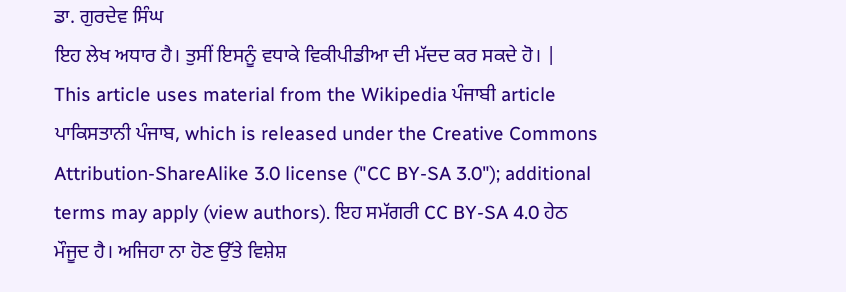ਡਾ. ਗੁਰਦੇਵ ਸਿੰਘ
ਇਹ ਲੇਖ ਅਧਾਰ ਹੈ। ਤੁਸੀਂ ਇਸਨੂੰ ਵਧਾਕੇ ਵਿਕੀਪੀਡੀਆ ਦੀ ਮੱਦਦ ਕਰ ਸਕਦੇ ਹੋ। |
This article uses material from the Wikipedia ਪੰਜਾਬੀ article ਪਾਕਿਸਤਾਨੀ ਪੰਜਾਬ, which is released under the Creative Commons Attribution-ShareAlike 3.0 license ("CC BY-SA 3.0"); additional terms may apply (view authors). ਇਹ ਸਮੱਗਰੀ CC BY-SA 4.0 ਹੇਠ ਮੌਜੂਦ ਹੈ। ਅਜਿਹਾ ਨਾ ਹੋਣ ਉੱਤੇ ਵਿਸ਼ੇਸ਼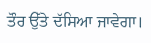ਤੌਰ ਉੱਤੇ ਦੱਸਿਆ ਜਾਵੇਗਾ।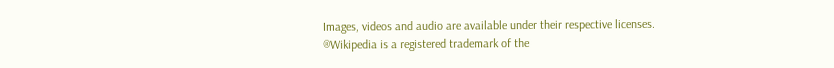Images, videos and audio are available under their respective licenses.
®Wikipedia is a registered trademark of the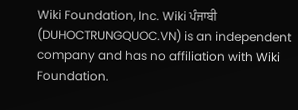Wiki Foundation, Inc. Wiki ਪੰਜਾਬੀ (DUHOCTRUNGQUOC.VN) is an independent company and has no affiliation with Wiki Foundation.